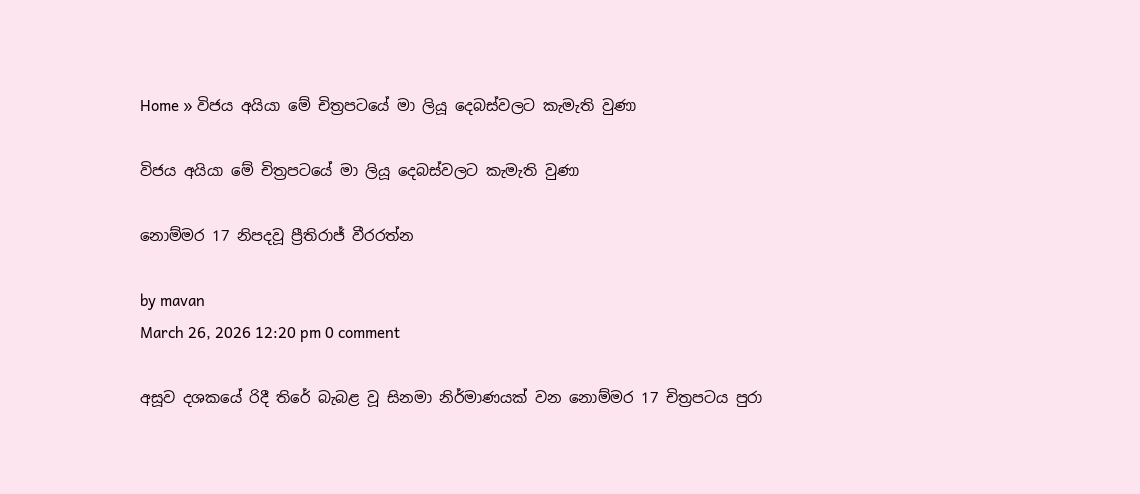Home » විජය අයියා මේ චිත්‍රපටයේ මා ලියූ දෙබස්වලට කැමැති වුණා

විජය අයියා මේ චිත්‍රපටයේ මා ලියූ දෙබස්වලට කැමැති වුණා

නොම්මර 17 නිපදවූ ප්‍රීතිරාජ් වීරරත්න

by mavan
March 26, 2026 12:20 pm 0 comment

අසූව දශකයේ රිදී තිරේ බැබළ වූ සිනමා නිර්මාණයක් වන නොම්මර 17 චිත්‍රපටය පුරා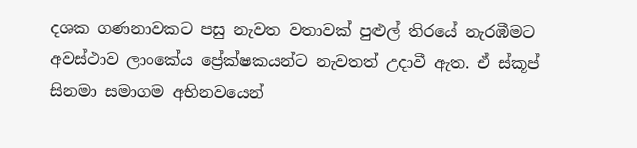දශක ගණනාවකට පසු නැවත වතාවක් පුළුල් තිරයේ නැරඹීමට අවස්ථාව ලාංකේය ප්‍රේක්ෂකයන්ට නැවතත් උදාවී ඇත. ඒ ස්කූප් සිනමා සමාගම අභිනවයෙන්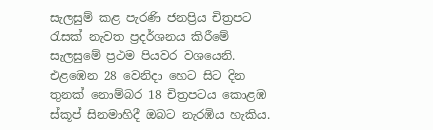සැලසුම් කළ පැරණි ජනප්‍රිය චිත්‍රපට රැසක් නැවත ප්‍රදර්ශනය කිරීමේ සැලසුමේ ප්‍රථම පියවර වශයෙනි. එළඹෙන 28 වෙනිදා හෙට සිට දින තුනක් නොම්බර 18 චිත්‍රපටය කොළඹ ස්කූප් සිනමාහිදී ඔබට නැරඹිය හැකිය.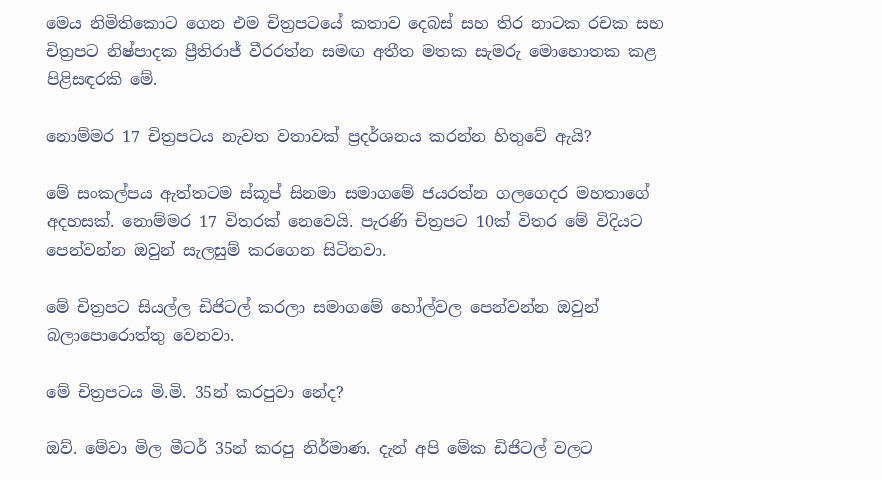මෙය නිමිතිකොට ගෙන එම චිත්‍රපටයේ කතාව දෙබස් සහ තිර නාටක රචක සහ චිත්‍රපට නිෂ්පාදක ප්‍රීතිරාජ් වීරරත්න සමඟ අතීත මතක සැමරු මොහොතක කළ පිළිසඳරකි මේ.

නොම්මර 17 චිත්‍රපටය නැවත වතාවක් ප්‍රදර්ශනය කරන්න හිතුවේ ඇයි?

මේ සංකල්පය ඇත්තටම ස්කූප් සිනමා සමාගමේ ජයරත්න ගලගෙදර මහතාගේ අදහසක්. නොම්මර 17 විතරක් නෙවෙයි. පැරණි චිත්‍රපට 10ක් විතර මේ විදියට පෙන්වන්න ඔවුන් සැලසුම් කරගෙන සිටිනවා.

මේ චිත්‍රපට සියල්ල ඩිජිටල් කරලා සමාගමේ හෝල්වල පෙන්වන්න ඔවුන් බලාපොරොත්තු වෙනවා.

මේ චිත්‍රපටය මි.මි. 35න් කරපුවා නේද?

ඔව්. මේවා මිල මීටර් 35න් කරපු නිර්මාණ. දැන් අපි මේක ඩිජිටල් වලට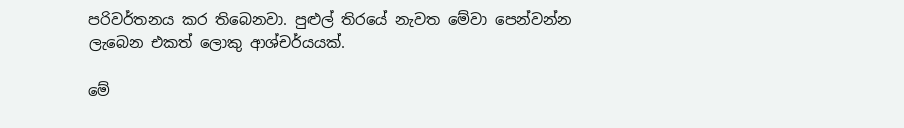පරිවර්තනය කර තිබෙනවා. පුළුල් තිරයේ නැවත මේවා පෙන්වන්න ලැබෙන එකත් ලොකු ආශ්චර්යයක්.

මේ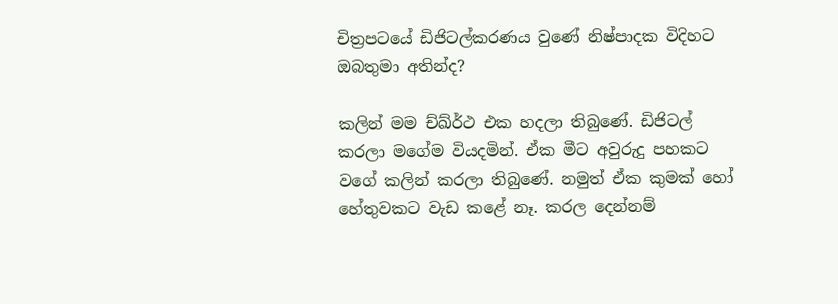චිත්‍රපටයේ ඩිජිටල්කරණය වුණේ නිෂ්පාදක විදිහට ඔබතුමා අතින්ද?

කලින් මම ච්ඛ්ර්‍ථ එක හදලා තිබුණේ. ඩිජිටල් කරලා මගේම වියදමින්. ඒක මීට අවුරුදු පහකට වගේ කලින් කරලා තිබුණේ. නමුත් ඒක කුමක් හෝ හේතුවකට වැඩ කළේ නෑ. කරල දෙන්නම්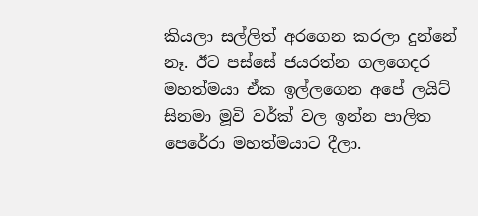කියලා සල්ලිත් අරගෙන කරලා දුන්නේ නෑ. ඊට පස්සේ ජයරත්න ගලගෙදර මහත්මයා ඒක ඉල්ලගෙන අපේ ලයිට් සිනමා මූවි වර්ක් වල ඉන්න පාලිත පෙරේරා මහත්මයාට දීලා.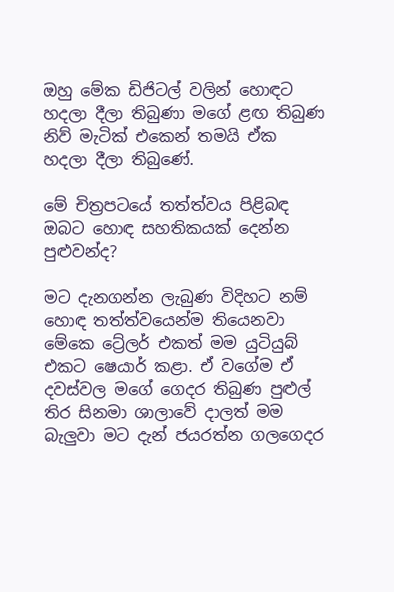ඔහු මේක ඩිජිටල් වලින් හොඳට හදලා දීලා තිබුණා මගේ ළඟ තිබුණ නිව් මැටික් එකෙන් තමයි ඒක හදලා දීලා තිබුණේ.

මේ චිත්‍රපටයේ තත්ත්වය පිළිබඳ ඔබට හොඳ සහතිකයක් දෙන්න පුළුවන්ද?

මට දැනගන්න ලැබුණ විදිහට නම් හොඳ තත්ත්වයෙන්ම තියෙනවා මේකෙ ට්‍රේලර් එකත් මම යුටියුබ් එකට ෂෙයාර් කළා. ඒ වගේම ඒ දවස්වල මගේ ගෙදර තිබුණ පුළුල් තිර සිනමා ශාලාවේ දාලත් මම බැලුවා මට දැන් ජයරත්න ගලගෙදර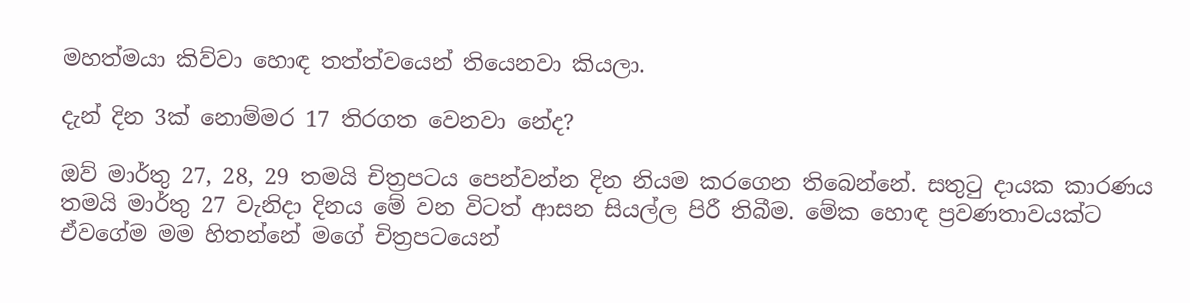මහත්මයා කිව්වා හොඳ තත්ත්වයෙන් තියෙනවා කියලා.

දැන් දින 3ක් නොම්මර 17 තිරගත වෙනවා නේද?

ඔව් මාර්තු 27, 28, 29 තමයි චිත්‍රපටය පෙන්වන්න දින නියම කරගෙන තිබෙන්නේ. සතුටු දායක කාරණය තමයි මාර්තු 27 වැනිදා දිනය මේ වන විටත් ආසන සියල්ල පිරී තිබීම. මේක හොඳ ප්‍රවණතාවයක්ට ඒවගේම මම හිතන්නේ මගේ චිත්‍රපටයෙන්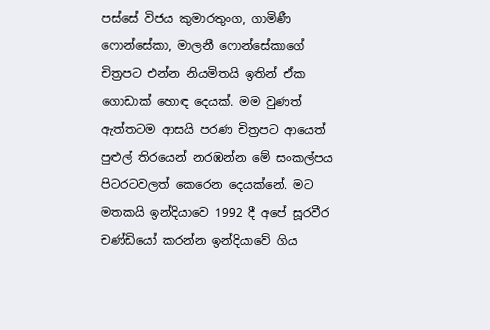පස්සේ විජය කුමාරතුංග, ගාමිණී ෆොන්සේකා, මාලනී ෆොන්සේකාගේ චිත්‍රපට එන්න නියමිතයි ඉතින් ඒක ගොඩාක් හොඳ දෙයක්. මම වුණත් ඇත්තටම ආසයි පරණ චිත්‍රපට ආයෙත් පුළුල් තිරයෙන් නරඹන්න මේ සංකල්පය පිටරටවලත් කෙරෙන දෙයක්නේ. මට මතකයි ඉන්දියාවෙ 1992 දී අපේ සූරවීර චණ්ඩියෝ කරන්න ඉන්දියාවේ ගිය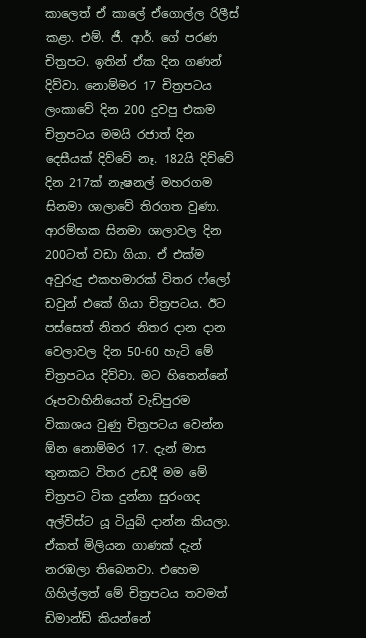කාලෙත් ඒ කාලේ ඒගොල්ල රිලීස් කළා. එම්. ජී. ආර්. ගේ පරණ චිත්‍රපට. ඉතින් ඒක දින ගණන් දිව්වා. නොම්මර 17 චිත්‍රපටය ලංකාවේ දින 200 දුවපු එකම චිත්‍රපටය මමයි රජාත් දින දෙසීයක් දිව්වේ නෑ. 182යි දිව්වේ දින 217ක් නැෂනල් මහරගම සිනමා ශාලාවේ තිරගත වුණා. ආරම්භක සිනමා ශාලාවල දින 200ටත් වඩා ගියා. ඒ එක්ම අවුරුදු එකහමාරක් විතර ෆ්ලෝ ඩවුන් එකේ ගියා චිත්‍රපටය. ඊට පස්සෙත් නිතර නිතර දාන දාන වෙලාවල දින 50-60 හැටි මේ චිත්‍රපටය දිව්වා. මට හිතෙන්නේ රූපවාහිනියෙත් වැඩිපුරම විකාශය වුණු චිත්‍රපටය වෙන්න ඕන නොම්මර 17. දැන් මාස තුනකට විතර උඩදී මම මේ චිත්‍රපට ටික දුන්නා සුරංගද අල්විස්ට යූ ටියුබ් දාන්න කියලා. ඒකත් මිලියන ගාණක් දැන් නරඹලා තිබෙනවා. එහෙම ගිහිල්ලත් මේ චිත්‍රපටය තවමත් ඩිමාන්ඩ් කියන්නේ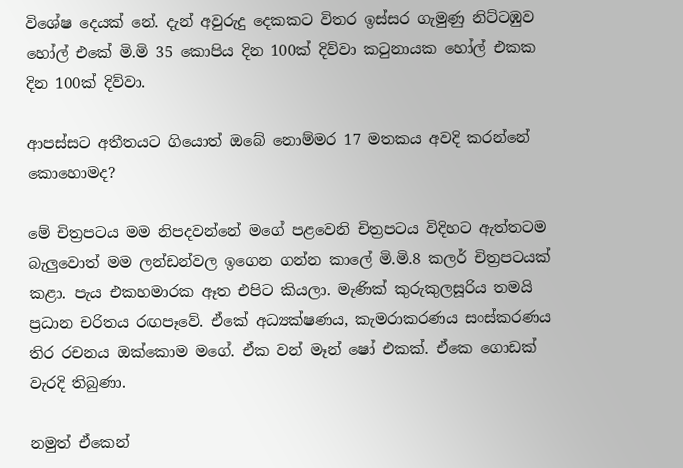විශේෂ දෙයක් නේ. දැන් අවුරුදු දෙකකට විතර ඉස්සර ගැමුණු නිට්ටඹුව හෝල් එකේ මි.මි 35 කොපිය දින 100ක් දිව්වා කටුනායක හෝල් එකක දින 100ක් දිව්වා.

ආපස්සට අතීතයට ගියොත් ඔබේ නොම්මර 17 මතකය අවදි කරන්නේ කොහොමද?

මේ චිත්‍රපටය මම නිපදවන්නේ මගේ පළවෙනි චිත්‍රපටය විදිහට ඇත්තටම බැලුවොත් මම ලන්ඩන්වල ඉගෙන ගන්න කාලේ මි.මි.8 කලර් චිත්‍රපටයක් කළා. පැය එකහමාරක ඈත එපිට කියලා. මැණික් කුරුකුලසූරිය තමයි ප්‍රධාන චරිතය රඟපෑවේ. ඒකේ අධ්‍යක්ෂණය, කැමරාකරණය සංස්කරණය තිර රචනය ඔක්කොම මගේ. ඒක වන් මෑන් ෂෝ එකක්. ඒකෙ ගොඩක් වැරදි තිබුණා.

නමුත් ඒකෙන්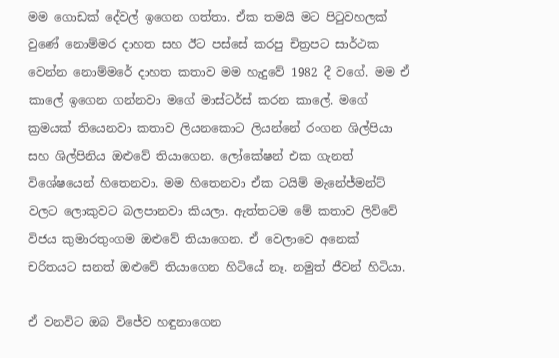මම ගොඩක් දේවල් ඉගෙන ගත්තා. ඒක තමයි මට පිටුවහලක් වුණේ නොම්මර දාහත සහ ඊට පස්සේ කරපු චිත්‍රපට සාර්ථක වෙන්න නොම්මරේ දාහත කතාව මම හැදුවේ 1982 දී වගේ. මම ඒ කාලේ ඉගෙන ගන්නවා මගේ මාස්ටර්ස් කරන කාලේ. මගේ ක්‍රමයක් තියෙනවා කතාව ලියනකොට ලියන්නේ රංගන ශිල්පියා සහ ශිල්පිනිය ඔළුවේ තියාගෙන. ලෝකේෂන් එක ගැනත් විශේෂයෙන් හිතෙනවා. මම හිතෙනවා ඒක ටයිම් මැනේජ්මන්ට් වලට ලොකුවට බලපානවා කියලා. ඇත්තටම මේ කතාව ලිව්වේ විජය කුමාරතුංගම ඔළුවේ තියාගෙන. ඒ වෙලාවෙ අනෙක් චරිතයට සනත් ඔළුවේ තියාගෙන හිටියේ නෑ. නමුත් ජීවන් හිටියා.

ඒ වනවිට ඔබ විජේව හඳුනාගෙන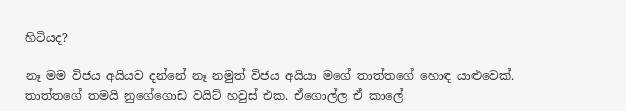හිටියද?

නෑ මම විජය අයියව දන්නේ නෑ නමුත් විජය අයියා මගේ තාත්තගේ හොඳ යාළුවෙක්. තාත්තගේ තමයි නුගේගොඩ වයිට් හවුස් එක. ඒගොල්ල ඒ කාලේ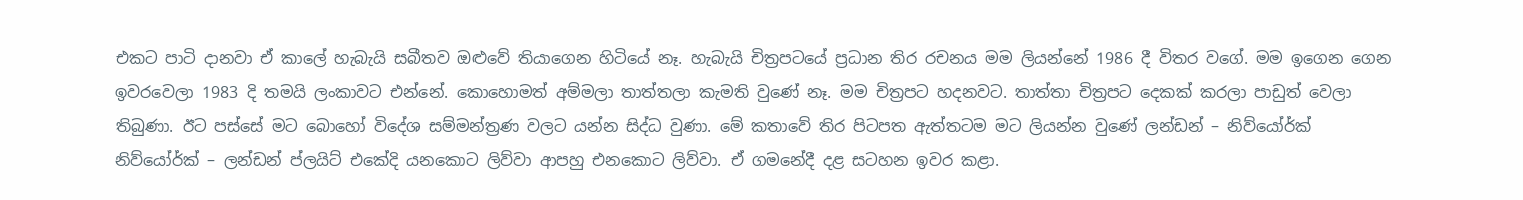එකට පාටි දානවා ඒ කාලේ හැබැයි සබීතව ඔළුවේ තියාගෙන හිටියේ නෑ. හැබැයි චිත්‍රපටයේ ප්‍රධාන තිර රචනය මම ලියන්නේ 1986 දී විතර වගේ. මම ඉගෙන ගෙන ඉවරවෙලා 1983 දි තමයි ලංකාවට එන්නේ. කොහොමත් අම්මලා තාත්තලා කැමති වුණේ නෑ. මම චිත්‍රපට හදනවට. තාත්තා චිත්‍රපට දෙකක් කරලා පාඩුත් වෙලා තිබුණා. ඊට පස්සේ මට බොහෝ විදේශ සම්මන්ත්‍රණ වලට යන්න සිද්ධ වුණා. මේ කතාවේ තිර පිටපත ඇත්තටම මට ලියන්න වුණේ ලන්ඩන් – නිව්යෝර්ක් නිව්යෝර්ක් – ලන්ඩන් ප්ලයිට් එකේදි යනකොට ලිව්වා ආපහු එනකොට ලිව්වා. ඒ ගමනේදී දළ සටහන ඉවර කළා.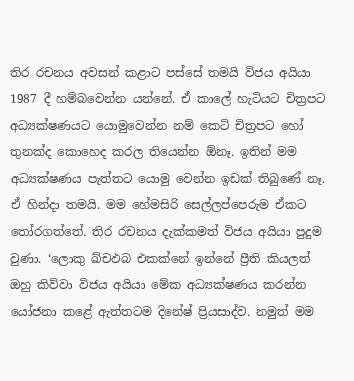තිර රචනය අවසන් කළාට පස්සේ තමයි විජය අයියා 1987 දී හම්බවෙන්න යන්නේ. ඒ කාලේ හැටියට චිත්‍රපට අධ්‍යක්ෂණයට යොමුවෙන්න නම් කෙටි චිත්‍රපට හෝ තුනක්ද කොහෙද කරල තියෙන්න ඕනෑ. ඉතින් මම අධ්‍යක්ෂණය පැත්තට යොමු වෙන්න ඉඩක් තිබුණේ නෑ. ඒ හින්දා තමයි. මම හේමසිරි සෙල්ලප්පෙරුම ඒකට තෝරගත්තේ. තිර රචනය දැක්කමත් විජය අයියා පුදුම වුණා. ‘ලොකු ඛ්චඵබ එකක්නේ ඉන්නේ ප්‍රීති කියලත් ඔහු කිව්වා විජය අයියා මේක අධ්‍යක්ෂණය කරන්න යෝජනා කළේ ඇත්තටම දිනේෂ් ප්‍රියසාද්ව. නමුත් මම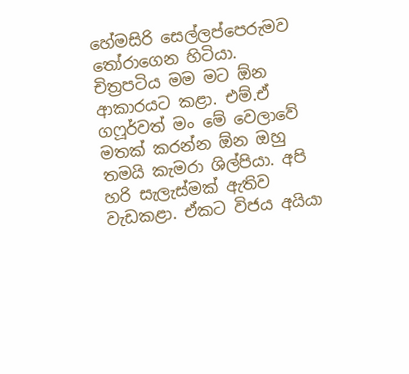හේමසිරි සෙල්ලප්පෙරුමව තෝරාගෙන හිටියා. චිත්‍රපටිය මම මට ඕන ආකාරයට කළා. එම්.ඒ ගෆූර්වත් මං මේ වෙලාවේ මතක් කරන්න ඕන ඔහු තමයි කැමරා ශිල්පියා. අපි හරි සැලැස්මක් ඇතිව වැඩකළා. ඒකට විජය අයියා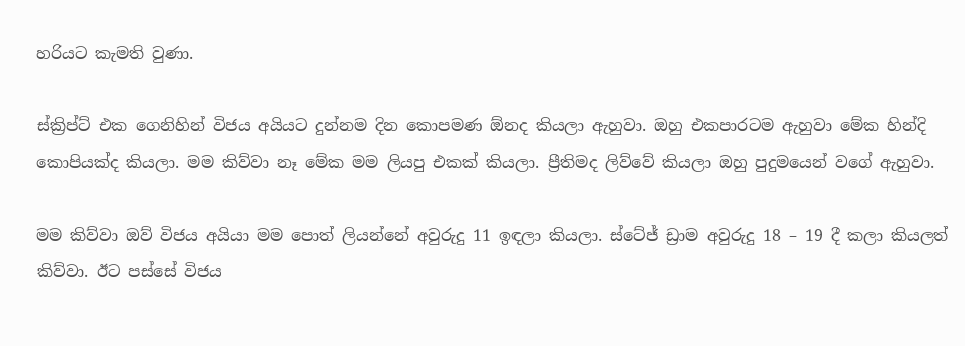හරියට කැමති වුණා.

ස්ක්‍රිප්ට් එක ගෙනිහින් විජය අයියට දුන්නම දින කොපමණ ඕනද කියලා ඇහුවා. ඔහු එකපාරටම ඇහුවා මේක හින්දි කොපියක්ද කියලා. මම කිව්වා නෑ මේක මම ලියපු එකක් කියලා. ප්‍රීතිමද ලිව්වේ කියලා ඔහු පුදුමයෙන් වගේ ඇහුවා.

මම කිව්වා ඔව් විජය අයියා මම පොත් ලියන්නේ අවුරුදු 11 ඉඳලා කියලා. ස්ටේජ් ඩ්‍රාම අවුරුදු 18 – 19 දී කලා කියලත් කිව්වා. ඊට පස්සේ විජය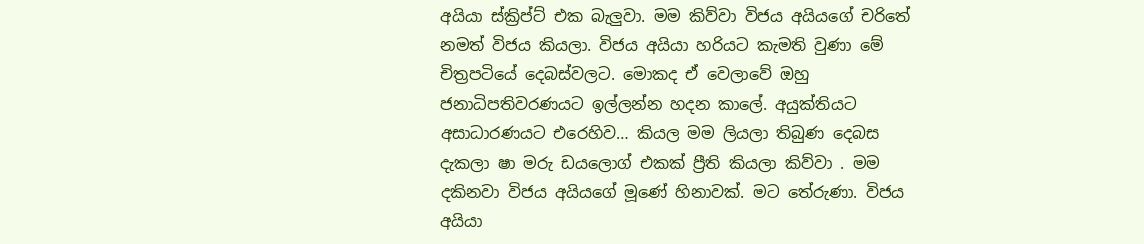අයියා ස්ක්‍රිප්ට් එක බැලුවා. මම කිව්වා විජය අයියගේ චරිතේ නමත් විජය කියලා. විජය අයියා හරියට කැමති වුණා මේ චිත්‍රපටියේ දෙබස්වලට. මොකද ඒ වෙලාවේ ඔහු ජනාධිපතිවරණයට ඉල්ලන්න හදන කාලේ. අයුක්තියට අසාධාරණයට එරෙහිව… කියල මම ලියලා තිබුණ දෙබස දැකලා ෂා මරු ඩයලොග් එකක් ප්‍රීති කියලා කිව්වා . මම දකිනවා විජය අයියගේ මූණේ හිනාවක්. මට තේරුණා. විජය අයියා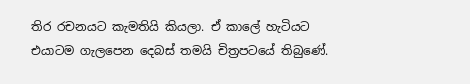තිර රචනයට කැමතියි කියලා. ඒ කාලේ හැටියට එයාටම ගැලපෙන දෙබස් තමයි චිත්‍රපටයේ තිබුණේ.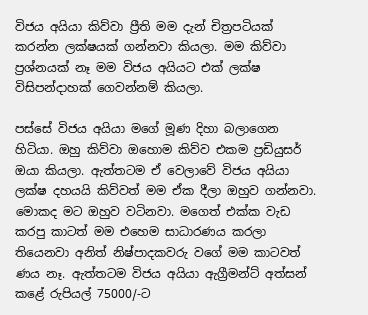විජය අයියා කිව්වා ප්‍රීති මම දැන් චිත්‍රපටියක් කරන්න ලක්ෂයක් ගන්නවා කියලා. මම කිව්වා ප්‍රශ්නයක් නෑ මම විජය අයියට එක් ලක්ෂ විසිපන්දාහක් ගෙවන්නම් කියලා.

පස්සේ විජය අයියා මගේ මූණ දිහා බලාගෙන හිටියා. ඔහු කිව්වා ඔහොම කිව්ව එකම ප්‍රඩියුසර් ඔයා කියලා. ඇත්තටම ඒ වෙලාවේ විජය අයියා ලක්ෂ දහයයි කිව්වත් මම ඒක දීලා ඔහුව ගන්නවා. මොකද මට ඔහුව වටිනවා. මගෙත් එක්ක වැඩ කරපු කාටත් මම එහෙම සාධාරණය කරලා තියෙනවා අනිත් නිෂ්පාදකවරු වගේ මම කාටවත් ණය නෑ. ඇත්තටම විජය අයියා ඇග්‍රීමන්ට් අත්සන් කළේ රුපියල් 75000/-ට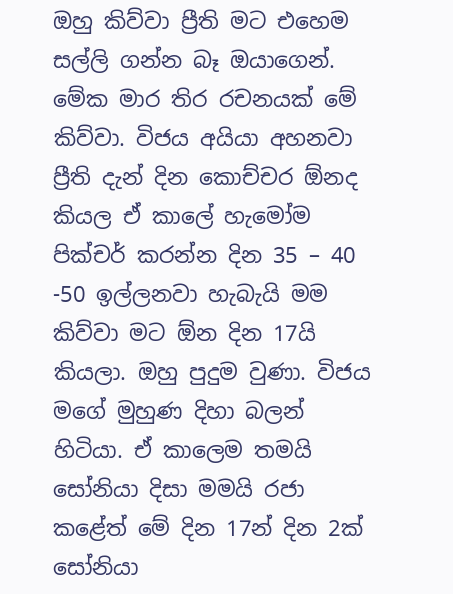ඔහු කිව්වා ප්‍රීති මට එහෙම සල්ලි ගන්න බෑ ඔයාගෙන්. මේක මාර තිර රචනයක් මේ කිව්වා. විජය අයියා අහනවා ප්‍රීති දැන් දින කොච්චර ඕනද කියල ඒ කාලේ හැමෝම පික්චර් කරන්න දින 35 – 40 -50 ඉල්ලනවා හැබැයි මම කිව්වා මට ඕන දින 17යි කියලා. ඔහු පුදුම වුණා. විජය මගේ මුහුණ දිහා බලන් හිටියා. ඒ කාලෙම තමයි සෝනියා දිසා මමයි රජා කළේත් මේ දින 17න් දින 2ක් සෝනියා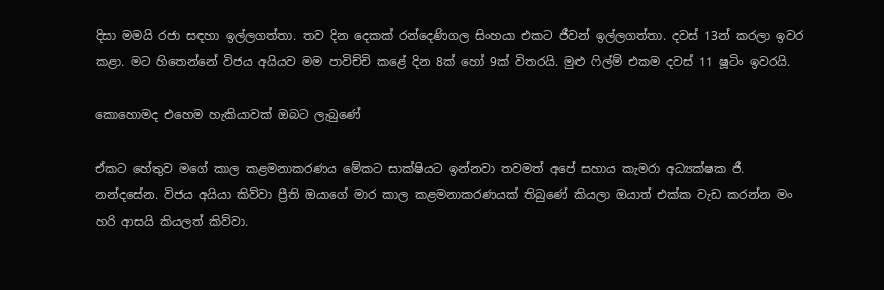දිසා මමයි රජා සඳහා ඉල්ලගත්තා. තව දින දෙකක් රන්දෙණිගල සිංහයා එකට ජීවන් ඉල්ලගත්තා. දවස් 13න් කරලා ඉවර කළා. මට හිතෙන්නේ විජය අයියව මම පාවිච්චි කළේ දින 8ක් හෝ 9ක් විතරයි. මුළු ෆිල්ම් එකම දවස් 11 ෂූටිං ඉවරයි.

කොහොමද එහෙම හැකියාවක් ඔබට ලැබුණේ

ඒකට හේතුව මගේ කාල කළමනාකරණය මේකට සාක්ෂියට ඉන්නවා තවමත් අපේ සහාය කැමරා අධ්‍යක්ෂක ජී. නන්දසේන. විජය අයියා කිව්වා ප්‍රීති ඔයාගේ මාර කාල කළමනාකරණයක් තිබුණේ කියලා ඔයාත් එක්ක වැඩ කරන්න මං හරි ආසයි කියලත් කිව්වා.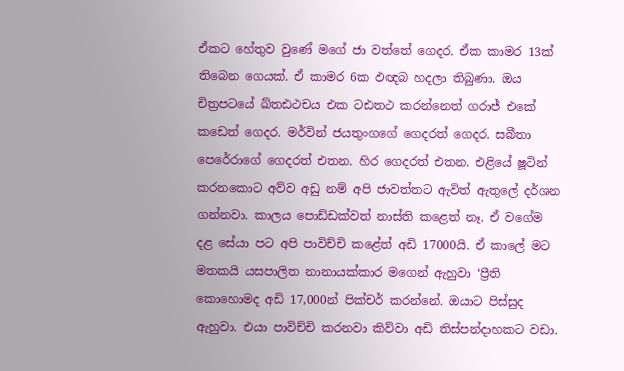ඒකට හේතුව වුණේ මගේ ජා වත්තේ ගෙදර. ඒක කාමර 13ක් තිබෙන ගෙයක්. ඒ කාමර 6ක ඵඥබ හදලා තිබුණා. ඔය චිත්‍රපටයේ ඛ්තඪථචය එක ටඪතථ කරන්නෙත් ගරාජ් එකේ කඩෙත් ගෙදර. මර්වින් ජයතුංගගේ ගෙදරත් ගෙදර. සබීතා පෙරේරාගේ ගෙදරත් එතන. හිර ගෙදරත් එතන. එළියේ ෂූටින් කරනකොට අව්ව අඩු නම් අපි ජාවත්තට ඇවිත් ඇතුලේ දර්ශන ගන්නවා. කාලය පොඩ්ඩක්වත් නාස්ති කළෙත් නෑ. ඒ වගේම දළ සේයා පට අපි පාවිච්චි කළේත් අඩි 17000යි. ඒ කාලේ මට මතකයි යසපාලිත නානායක්කාර මගෙන් ඇහුවා ‘ප්‍රීති කොහොමද අඩි 17,000න් පික්චර් කරන්නේ. ඔයාට පිස්සුද ඇහුවා. එයා පාවිච්චි කරනවා කිව්වා අඩි තිස්පන්දාහකට වඩා.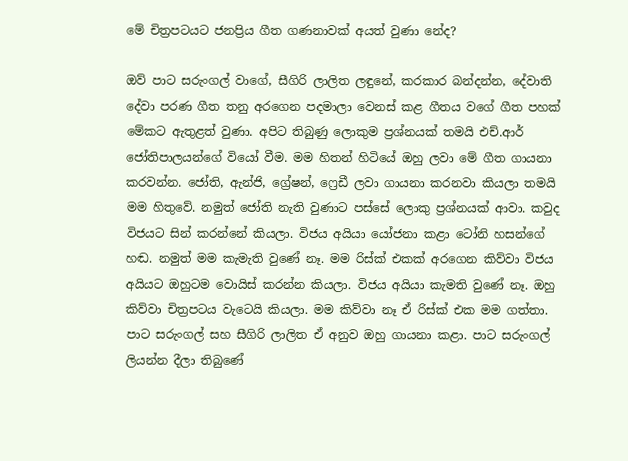මේ චිත්‍රපටයට ජනප්‍රිය ගීත ගණනාවක් අයත් වුණා නේද?

ඔව් පාට සරුංගල් වාගේ, සීගිරි ලාලිත ලඳුනේ, කරකාර බන්දන්න, දේවාති දේවා පරණ ගීත තනු අරගෙන පදමාලා වෙනස් කළ ගීතය වගේ ගීත පහක් මේකට ඇතුළත් වුණා. අපිට තිබුණු ලොකුම ප්‍රශ්නයක් තමයි එච්.ආර් ජෝතිපාලයන්ගේ වියෝ වීම. මම හිතන් හිටියේ ඔහු ලවා මේ ගීත ගායනා කරවන්න. ජෝති, ඇන්ජි, ග්‍රේෂන්, ෆ්‍රෙඩී ලවා ගායනා කරනවා කියලා තමයි මම හිතුවේ. නමුත් ජෝති නැති වුණාට පස්සේ ලොකු ප්‍රශ්නයක් ආවා. කවුද විජයට සින් කරන්නේ කියලා. විජය අයියා යෝජනා කළා ටෝනි හසන්ගේ හඬ. නමුත් මම කැමැති වුණේ නෑ. මම රිස්ක් එකක් අරගෙන කිව්වා විජය අයියට ඔහුටම වොයිස් කරන්න කියලා. විජය අයියා කැමති වුණේ නෑ. ඔහු කිව්වා චිත්‍රපටය වැටෙයි කියලා. මම කිව්වා නෑ ඒ රිස්ක් එක මම ගත්තා. පාට සරුංගල් සහ සීගිරි ලාලිත ඒ අනුව ඔහු ගායනා කළා. පාට සරුංගල් ලියන්න දීලා තිබුණේ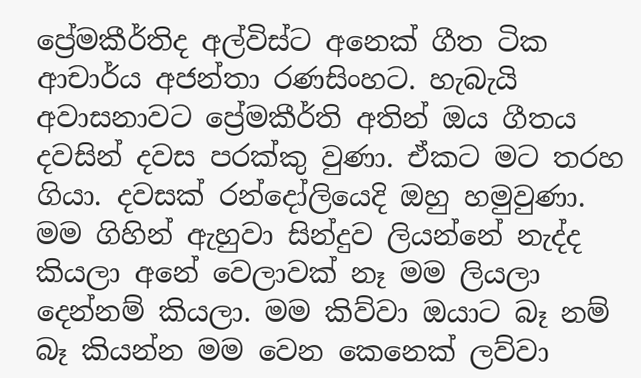ප්‍රේමකීර්තිද අල්විස්ට අනෙක් ගීත ටික ආචාර්ය අජන්තා රණසිංහට. හැබැයි අවාසනාවට ප්‍රේමකීර්ති අතින් ඔය ගීතය දවසින් දවස පරක්කු වුණා. ඒකට මට තරහ ගියා. දවසක් රන්දෝලියෙදි ඔහු හමුවුණා. මම ගිහින් ඇහුවා සින්දුව ලියන්නේ නැද්ද කියලා අනේ වෙලාවක් නෑ මම ලියලා දෙන්නම් කියලා. මම කිව්වා ඔයාට බෑ නම් බෑ කියන්න මම වෙන කෙනෙක් ලව්වා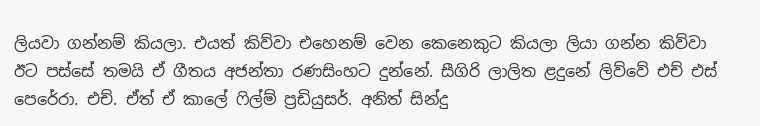ලියවා ගන්නම් කියලා. එයත් කිව්වා එහෙනම් වෙන කෙනෙකුට කියලා ලියා ගන්න කිව්වා ඊට පස්සේ තමයි ඒ ගීතය අජන්තා රණසිංහට දුන්නේ. සීගිරි ලාලිත ළදුනේ ලිව්වේ එච් එස් පෙරේරා. එච්. ඒත් ඒ කාලේ ෆිල්ම් ප්‍රඩියුසර්. අනිත් සින්දු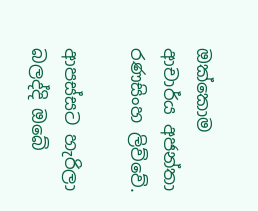ඔක්කොම ආචාර්ය අජන්තා රණසිංහ ලිව්වේ.

ආපස්සට හැරිලා බලද්දි ඔබේ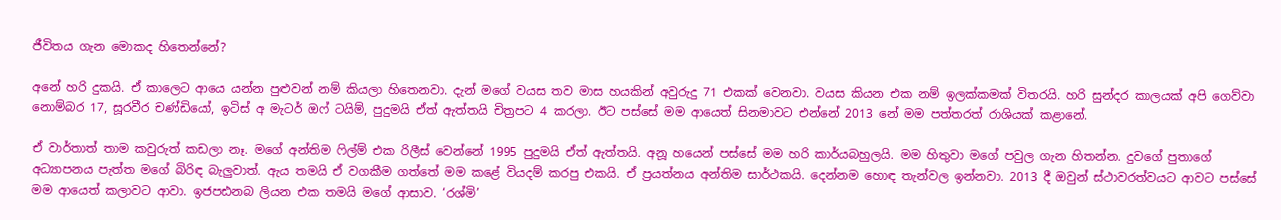ජීවිතය ගැන මොකද හිතෙන්නේ?

අනේ හරි දුකයි. ඒ කාලෙට ආයෙ යන්න පුළුවන් නම් කියලා හිතෙනවා. දැන් මගේ වයස තව මාස හයකින් අවුරුදු 71 එකක් වෙනවා. වයස කියන එක නම් ඉලක්කමක් විතරයි. හරි සුන්දර කාලයක් අපි ගෙව්වා නොම්බර 17, සූරවීර චණ්ඩියෝ, ඉටිස් අ මැටර් ඔෆ් ටයිම්, පුදුමයි ඒත් ඇත්තයි චිත්‍රපට 4 කරලා. ඊට පස්සේ මම ආයෙත් සිනමාවට එන්නේ 2013 නේ මම පත්තරත් රාශියක් කළානේ.

ඒ වාර්තාත් තාම කවුරුත් කඩලා නෑ. මගේ අන්තිම ෆිල්ම් එක රිලීස් වෙන්නේ 1995 පුදුමයි ඒත් ඇත්තයි. අනූ හයෙන් පස්සේ මම හරි කාර්යබහුලයි. මම හිතුවා මගේ පවුල ගැන හිතන්න. දුවගේ පුතාගේ අධ්‍යාපනය පැත්ත මගේ බිරිඳ බැලුවාත්. ඇය තමයි ඒ වගකීම ගත්තේ මම කළේ වියදම් කරපු එකයි. ඒ ප්‍රයත්නය අන්තිම සාර්ථකයි. දෙන්නම හොඳ තැන්වල ඉන්නවා. 2013 දී ඔවුන් ස්ථාවරත්වයට ආවට පස්සේ මම ආයෙත් කලාවට ආවා. ඉජපඪනබ ලියන එක තමයි මගේ ආසාව. ‘රශ්මි’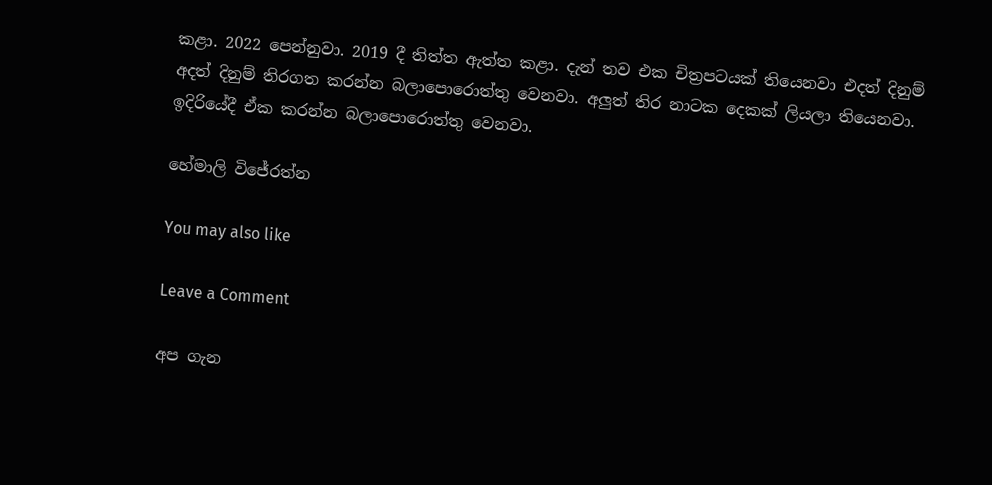කළා. 2022 පෙන්නුවා. 2019 දී තිත්ත ඇත්ත කළා. දැන් තව එක චිත්‍රපටයක් තියෙනවා එදත් දිනුම් අදත් දිනුම් තිරගත කරන්න බලාපොරොත්තු වෙනවා. අලුත් තිර නාටක දෙකක් ලියලා තියෙනවා. ඉදිරියේදී ඒක කරන්න බලාපොරොත්තු වෙනවා.

හේමාලි විජේරත්න

You may also like

Leave a Comment

අප ගැන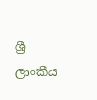ශ්‍රී ලාංකීය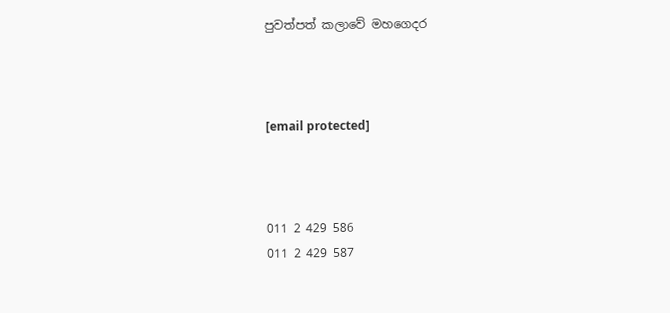පුවත්පත් කලාවේ මහගෙදර



[email protected]



011 2 429 586
011 2 429 587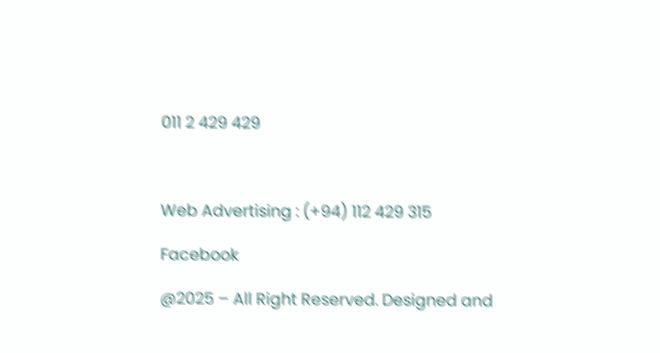011 2 429 429



Web Advertising : (+94) 112 429 315

Facebook

@2025 – All Right Reserved. Designed and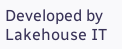Developed by Lakehouse IT